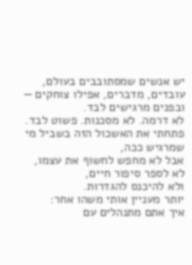יש אנשים שמסתובבים בעולם, עובדים, מדברים, אפילו צוחקים —
ובפנים מרגישים לבד.
לא דרמה. לא מסכנות. פשוט לבד.
פתחתי את האשכול הזה בשביל מי שמרגיש ככה,
אבל לא מחפש לחשוף את עצמו,
לא לספר סיפור חיים,
ולא להיכנס להגדרות.
יותר מעניין אותי משהו אחר:
איך אתם מתנהלים עם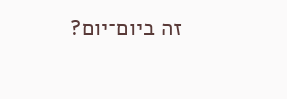זה ביום־יום?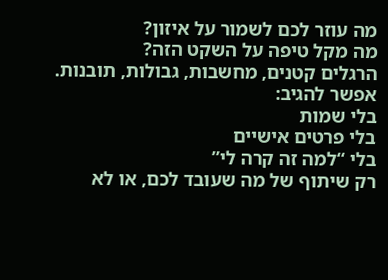מה עוזר לכם לשמור על איזון?
מה מקל טיפה על השקט הזה?
הרגלים קטנים, מחשבות, גבולות, תובנות.
אפשר להגיב:
בלי שמות
בלי פרטים אישיים
בלי “למה זה קרה לי”
רק שיתוף של מה שעובד לכם, או לא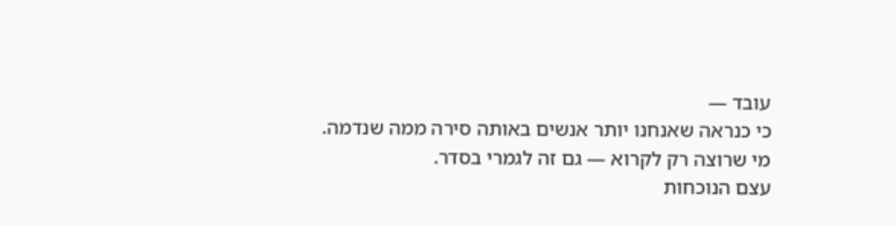עובד —
כי כנראה שאנחנו יותר אנשים באותה סירה ממה שנדמה.
מי שרוצה רק לקרוא — גם זה לגמרי בסדר.
עצם הנוכחות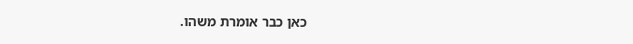כאן כבר אומרת משהו.